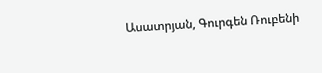Ասատրյան, Գուրգեն Ռուբենի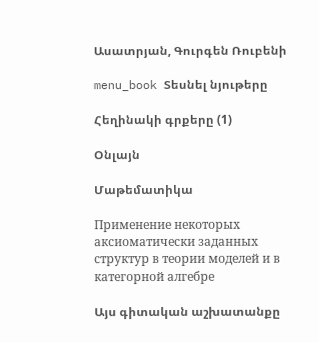Ասատրյան, Գուրգեն Ռուբենի

menu_book Տեսնել նյութերը

Հեղինակի գրքերը (1)

Օնլայն

Մաթեմատիկա

Применение некоторых аксиоматически заданных структур в теории моделей и в категорной алгебре

Այս գիտական աշխատանքը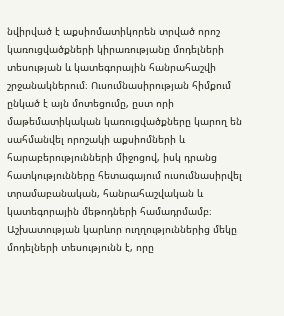նվիրված է աքսիոմատիկորեն տրված որոշ կառուցվածքների կիրառությանը մոդելների տեսության և կատեգորային հանրահաշվի շրջանակներում։ Ուսումնասիրության հիմքում ընկած է այն մոտեցումը, ըստ որի մաթեմատիկական կառուցվածքները կարող են սահմանվել որոշակի աքսիոմների և հարաբերությունների միջոցով, իսկ դրանց հատկությունները հետագայում ուսումնասիրվել տրամաբանական, հանրահաշվական և կատեգորային մեթոդների համադրմամբ։ Աշխատության կարևոր ուղղություններից մեկը մոդելների տեսությունն է, որը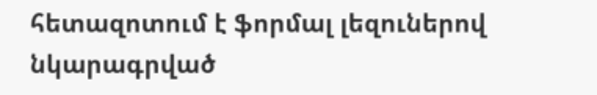հետազոտում է ֆորմալ լեզուներով նկարագրված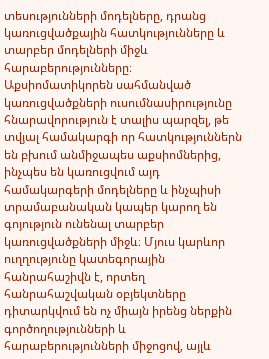տեսությունների մոդելները, դրանց կառուցվածքային հատկությունները և տարբեր մոդելների միջև հարաբերությունները։ Աքսիոմատիկորեն սահմանված կառուցվածքների ուսումնասիրությունը հնարավորություն է տալիս պարզել, թե տվյալ համակարգի որ հատկություններն են բխում անմիջապես աքսիոմներից, ինչպես են կառուցվում այդ համակարգերի մոդելները և ինչպիսի տրամաբանական կապեր կարող են գոյություն ունենալ տարբեր կառուցվածքների միջև։ Մյուս կարևոր ուղղությունը կատեգորային հանրահաշիվն է, որտեղ հանրահաշվական օբյեկտները դիտարկվում են ոչ միայն իրենց ներքին գործողությունների և հարաբերությունների միջոցով, այլև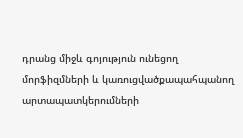դրանց միջև գոյություն ունեցող մորֆիզմների և կառուցվածքապահպանող արտապատկերումների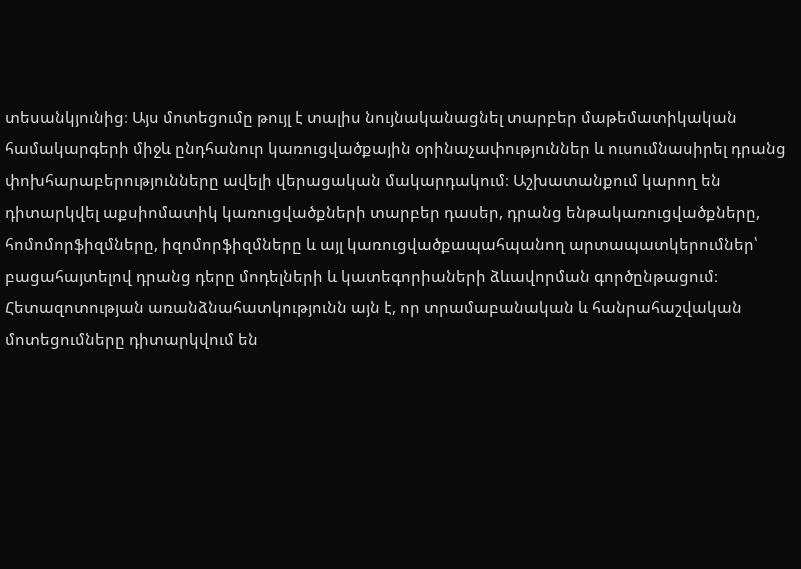տեսանկյունից։ Այս մոտեցումը թույլ է տալիս նույնականացնել տարբեր մաթեմատիկական համակարգերի միջև ընդհանուր կառուցվածքային օրինաչափություններ և ուսումնասիրել դրանց փոխհարաբերությունները ավելի վերացական մակարդակում։ Աշխատանքում կարող են դիտարկվել աքսիոմատիկ կառուցվածքների տարբեր դասեր, դրանց ենթակառուցվածքները, հոմոմորֆիզմները, իզոմորֆիզմները և այլ կառուցվածքապահպանող արտապատկերումներ՝ բացահայտելով դրանց դերը մոդելների և կատեգորիաների ձևավորման գործընթացում։ Հետազոտության առանձնահատկությունն այն է, որ տրամաբանական և հանրահաշվական մոտեցումները դիտարկվում են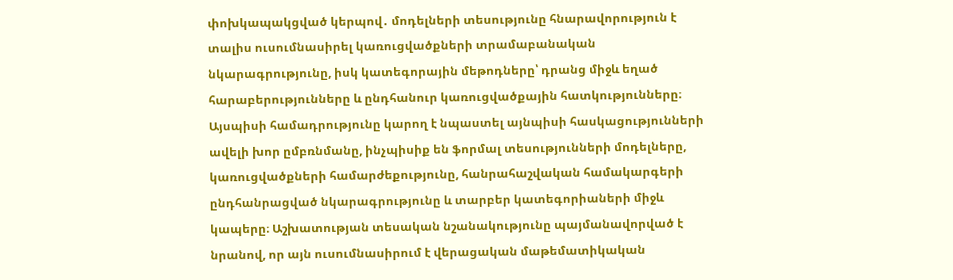փոխկապակցված կերպով․ մոդելների տեսությունը հնարավորություն է տալիս ուսումնասիրել կառուցվածքների տրամաբանական նկարագրությունը, իսկ կատեգորային մեթոդները՝ դրանց միջև եղած հարաբերությունները և ընդհանուր կառուցվածքային հատկությունները։ Այսպիսի համադրությունը կարող է նպաստել այնպիսի հասկացությունների ավելի խոր ըմբռնմանը, ինչպիսիք են ֆորմալ տեսությունների մոդելները, կառուցվածքների համարժեքությունը, հանրահաշվական համակարգերի ընդհանրացված նկարագրությունը և տարբեր կատեգորիաների միջև կապերը։ Աշխատության տեսական նշանակությունը պայմանավորված է նրանով, որ այն ուսումնասիրում է վերացական մաթեմատիկական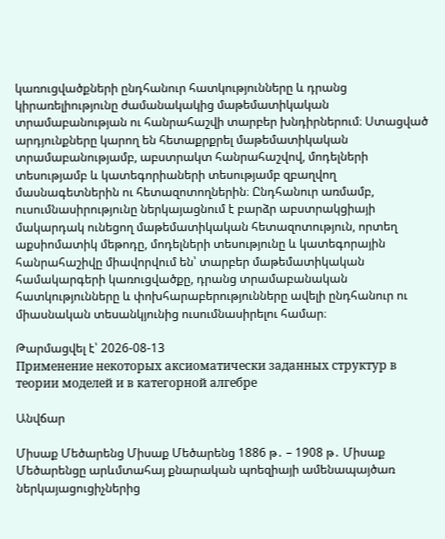կառուցվածքների ընդհանուր հատկությունները և դրանց կիրառելիությունը ժամանակակից մաթեմատիկական տրամաբանության ու հանրահաշվի տարբեր խնդիրներում։ Ստացված արդյունքները կարող են հետաքրքրել մաթեմատիկական տրամաբանությամբ, աբստրակտ հանրահաշվով, մոդելների տեսությամբ և կատեգորիաների տեսությամբ զբաղվող մասնագետներին ու հետազոտողներին։ Ընդհանուր առմամբ, ուսումնասիրությունը ներկայացնում է բարձր աբստրակցիայի մակարդակ ունեցող մաթեմատիկական հետազոտություն, որտեղ աքսիոմատիկ մեթոդը, մոդելների տեսությունը և կատեգորային հանրահաշիվը միավորվում են՝ տարբեր մաթեմատիկական համակարգերի կառուցվածքը, դրանց տրամաբանական հատկությունները և փոխհարաբերությունները ավելի ընդհանուր ու միասնական տեսանկյունից ուսումնասիրելու համար։

Թարմացվել է՝ 2026-08-13
Применение некоторых аксиоматически заданных структур в теории моделей и в категорной алгебре

Անվճար

Միսաք Մեծարենց Միսաք Մեծարենց 1886 թ․ – 1908 թ․ Միսաք Մեծարենցը արևմտահայ քնարական պոեզիայի ամենապայծառ ներկայացուցիչներից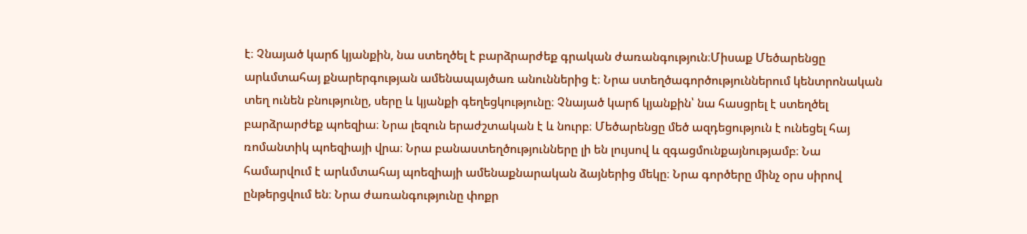է։ Չնայած կարճ կյանքին, նա ստեղծել է բարձրարժեք գրական ժառանգություն։Միսաք Մեծարենցը արևմտահայ քնարերգության ամենապայծառ անուններից է։ Նրա ստեղծագործություններում կենտրոնական տեղ ունեն բնությունը, սերը և կյանքի գեղեցկությունը։ Չնայած կարճ կյանքին՝ նա հասցրել է ստեղծել բարձրարժեք պոեզիա։ Նրա լեզուն երաժշտական է և նուրբ։ Մեծարենցը մեծ ազդեցություն է ունեցել հայ ռոմանտիկ պոեզիայի վրա։ Նրա բանաստեղծությունները լի են լույսով և զգացմունքայնությամբ։ Նա համարվում է արևմտահայ պոեզիայի ամենաքնարական ձայներից մեկը։ Նրա գործերը մինչ օրս սիրով ընթերցվում են։ Նրա ժառանգությունը փոքր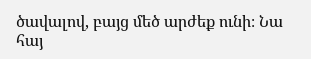ծավալով, բայց մեծ արժեք ունի։ Նա հայ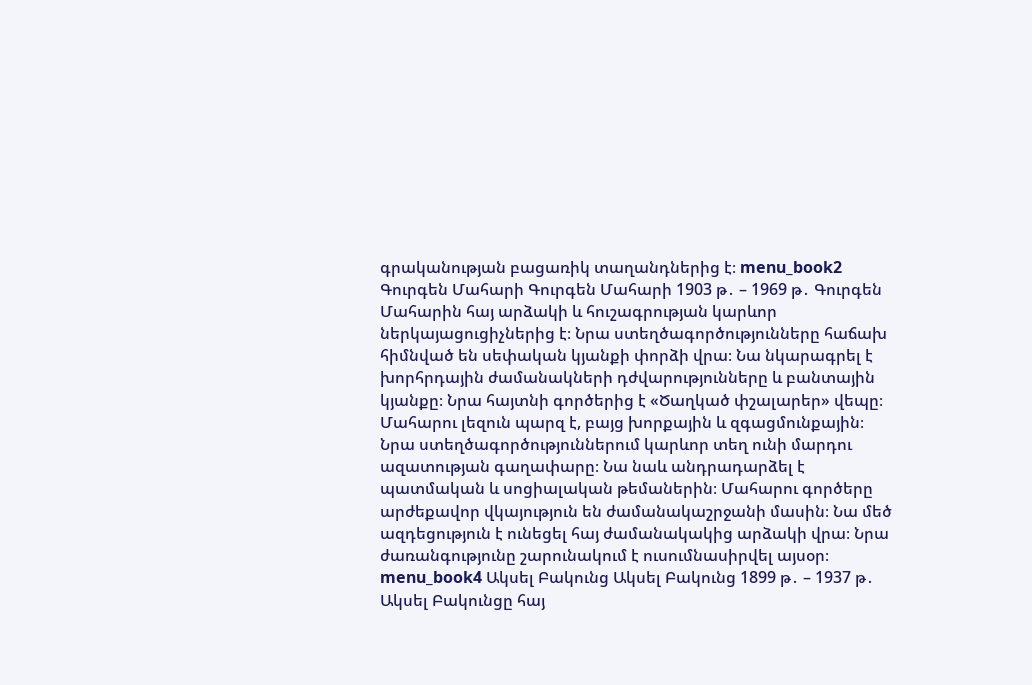գրականության բացառիկ տաղանդներից է։ menu_book2 Գուրգեն Մահարի Գուրգեն Մահարի 1903 թ․ – 1969 թ․ Գուրգեն Մահարին հայ արձակի և հուշագրության կարևոր ներկայացուցիչներից է։ Նրա ստեղծագործությունները հաճախ հիմնված են սեփական կյանքի փորձի վրա։ Նա նկարագրել է խորհրդային ժամանակների դժվարությունները և բանտային կյանքը։ Նրա հայտնի գործերից է «Ծաղկած փշալարեր» վեպը։ Մահարու լեզուն պարզ է, բայց խորքային և զգացմունքային։ Նրա ստեղծագործություններում կարևոր տեղ ունի մարդու ազատության գաղափարը։ Նա նաև անդրադարձել է պատմական և սոցիալական թեմաներին։ Մահարու գործերը արժեքավոր վկայություն են ժամանակաշրջանի մասին։ Նա մեծ ազդեցություն է ունեցել հայ ժամանակակից արձակի վրա։ Նրա ժառանգությունը շարունակում է ուսումնասիրվել այսօր։ menu_book4 Ակսել Բակունց Ակսել Բակունց 1899 թ․ – 1937 թ․ Ակսել Բակունցը հայ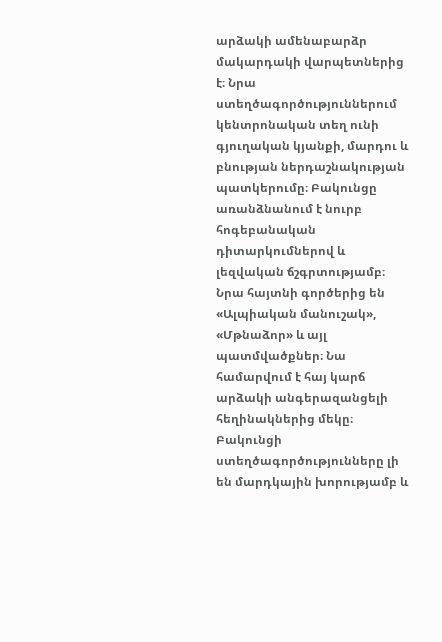արձակի ամենաբարձր մակարդակի վարպետներից է։ Նրա ստեղծագործություններում կենտրոնական տեղ ունի գյուղական կյանքի, մարդու և բնության ներդաշնակության պատկերումը։ Բակունցը առանձնանում է նուրբ հոգեբանական դիտարկումներով և լեզվական ճշգրտությամբ։ Նրա հայտնի գործերից են «Ալպիական մանուշակ», «Մթնաձոր» և այլ պատմվածքներ։ Նա համարվում է հայ կարճ արձակի անգերազանցելի հեղինակներից մեկը։ Բակունցի ստեղծագործությունները լի են մարդկային խորությամբ և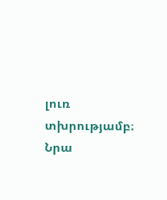լուռ տխրությամբ։ Նրա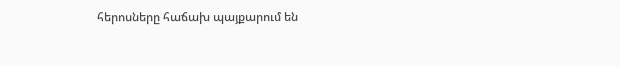հերոսները հաճախ պայքարում են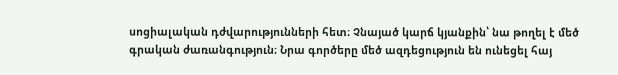սոցիալական դժվարությունների հետ։ Չնայած կարճ կյանքին՝ նա թողել է մեծ գրական ժառանգություն։ Նրա գործերը մեծ ազդեցություն են ունեցել հայ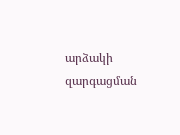արձակի զարգացման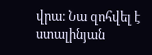վրա։ Նա զոհվել է ստալինյան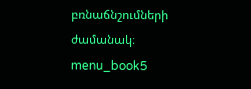բռնաճնշումների ժամանակ։ menu_book5